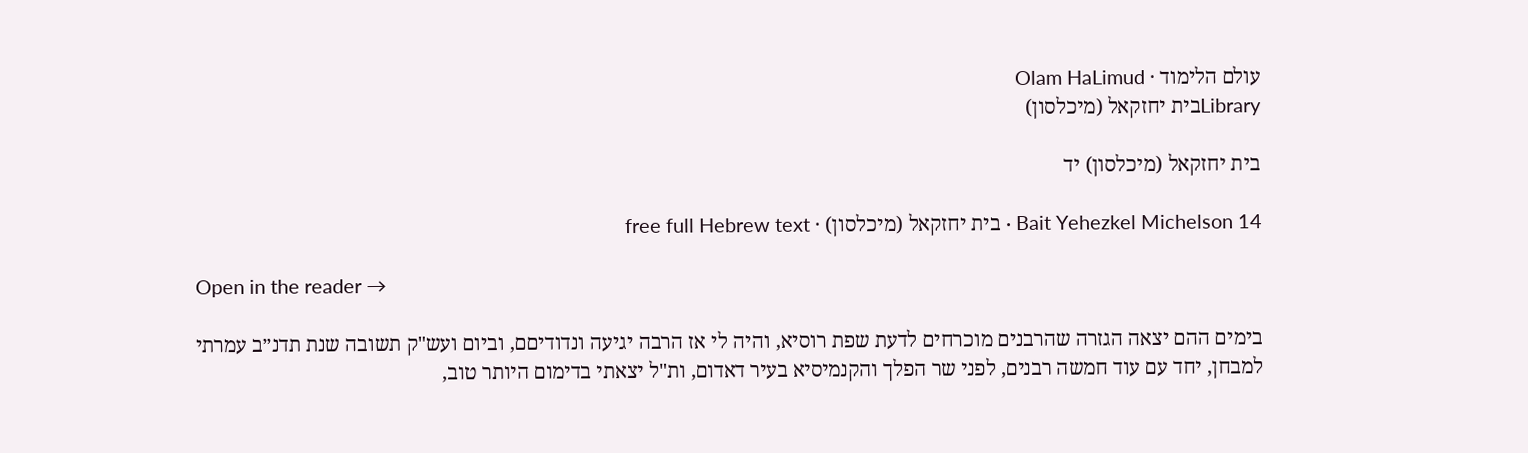עולם הלימוד · Olam HaLimud
Libraryבית יחזקאל (מיכלסון)

בית יחזקאל (מיכלסון) יד

Bait Yehezkel Michelson 14 · בית יחזקאל (מיכלסון) · free full Hebrew text

Open in the reader →

בימים ההם יצאה הגזרה שהרבנים מוכרחים לדעת שפת רוסיא, והיה לי אז הרבה יגיעה ונדודיםם, וביום ועש"ק תשובה שנת תדנ״ב עמרתי למבחן, יחד עם עוד חמשה רבנים, לפני שר הפלך והקנמיסיא בעיר דאדום, ות"ל יצאתי בדימום היותר טוב,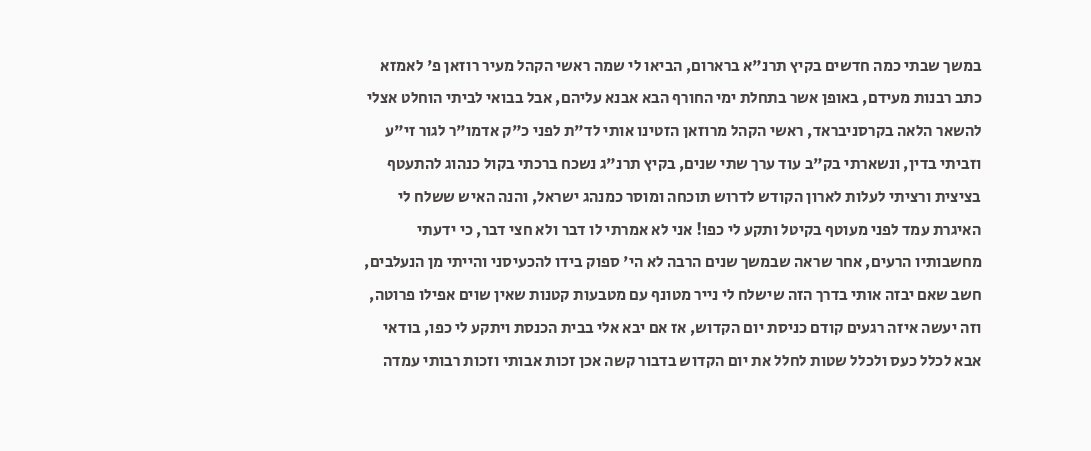במשך שבתי כמה חדשים בקיץ תרנ"א ברארום, הביאו לי שמה ראשי הקהל מעיר רוזאן פ' לאמזא כתב רבנות מעידם, באופן אשר בתחלת ימי החורף הבא אבנא עליהם, אבל בבואי לביתי הוחלט אצלי להשאר הלאה בקרסניבראד, ראשי הקהל מרוזאן הזטינו אותי לד"ת לפני כ"ק אדמו"ר לגור זי"ע וזביתי בדין, ונשארתי בק"ב עוד ערך שתי שנים, בקיץ תרנ"ג נשכח ברכתי בקול כנהוג להתעטף בציצית ורציתי לעלות לארון הקודש לדרוש תוכחה ומוסר כמנהג ישראל, והנה האיש ששלח לי האיגרת עמד לפני מעוטף בקיטל ותקע לי כפו! אני לא אמרתי לו דבר ולא חצי דבר, כי ידעתי מחשבותיו הרעים, אחר שראה שבמשך שנים הרבה לא הי' ספוק בידו להכעיסני והייתי מן הנעלבים, חשב שאם יבזה אותי בדרך הזה שישלח לי נייר מטונף עם מטבעות קטנות שאין שוים אפילו פרוטה, וזה יעשה איזה רגעים קודם כניסת יום הקדוש, אז אם יבא אלי בבית הכנסת ויתקע לי כפו, בודאי אבא לכלל כעס ולכלל שטות לחלל את יום הקדוש בדבור קשה אכן זכות אבותי וזכות רבותי עמדה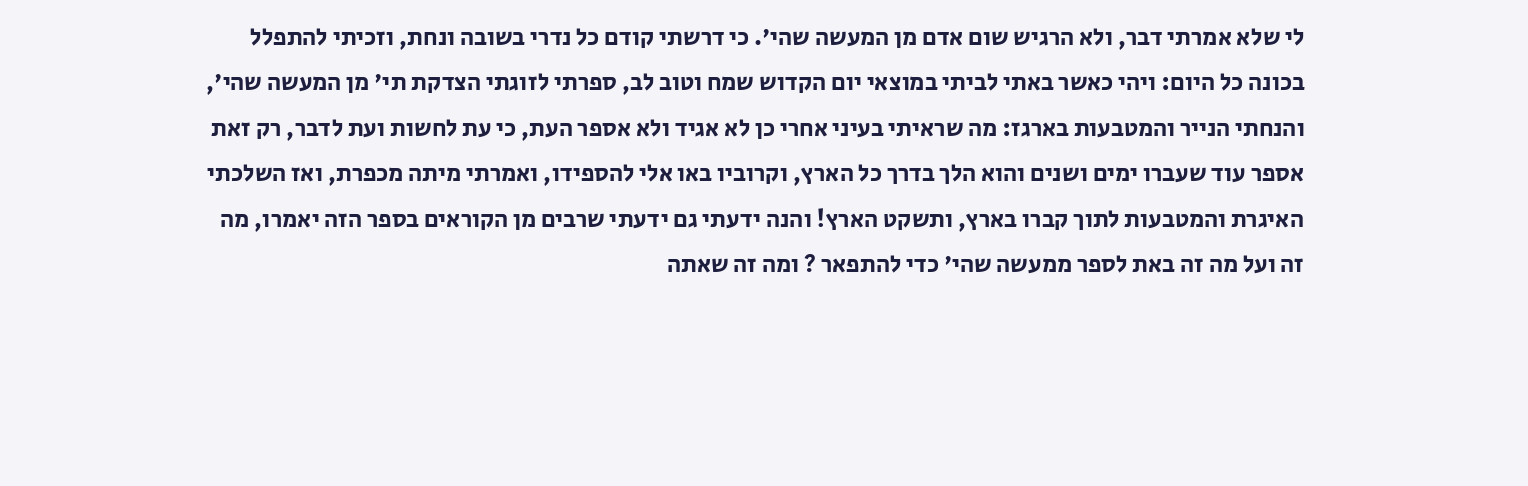לי שלא אמרתי דבר, ולא הרגיש שום אדם מן המעשה שהי'. כי דרשתי קודם כל נדרי בשובה ונחת, וזכיתי להתפלל בכונה כל היום: ויהי כאשר באתי לביתי במוצאי יום הקדוש שמח וטוב לב, ספרתי לזוגתי הצדקת תי' מן המעשה שהי', והנחתי הנייר והמטבעות בארגז: מה שראיתי בעיני אחרי כן לא אגיד ולא אספר העת, כי עת לחשות ועת לדבר, רק זאת אספר עוד שעברו ימים ושנים והוא הלך בדרך כל הארץ, וקרוביו באו אלי להספידו, ואמרתי מיתה מכפרת, ואז השלכתי האיגרת והמטבעות לתוך קברו בארץ, ותשקט הארץ! והנה ידעתי גם ידעתי שרבים מן הקוראים בספר הזה יאמרו, מה זה ועל מה זה באת לספר ממעשה שהי' כדי להתפאר ? ומה זה שאתה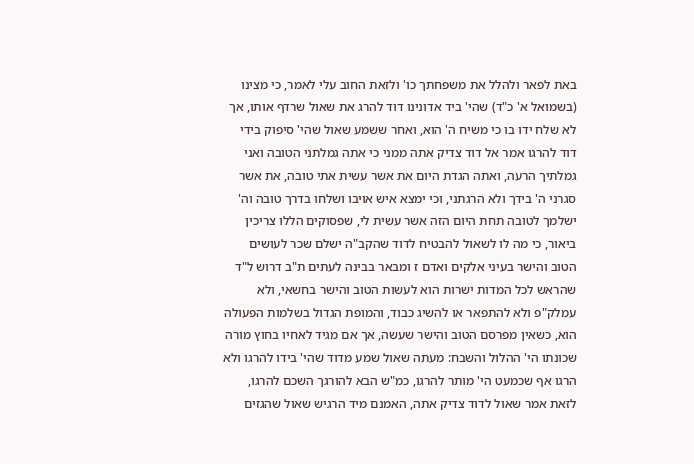באת לפאר ולהלל את משפחתך כו' ולזאת החוב עלי לאמר, כי מצינו (בשמואל א' כ"ד) שהי' ביד אדונינו דוד להרג את שאול שרדף אותו, אך לא שלח ידו בו כי משיח ה' הוא, ואחר ששמע שאול שהי' סיפוק בידי דוד להרגו אמר אל דוד צדיק אתה ממני כי אתה גמלתני הטובה ואני גמלתיך הרעה, ואתה הגדת היום את אשר עשית אתי טובה, את אשר סגרני ה' בידך ולא הרגתני, וכי ימצא איש אויבו ושלחו בדרך טובה וה' ישלמך לטובה תחת היום הזה אשר עשית לי, שפסוקים הללו צריכין ביאור, כי מה לו לשאול להבטיח לדוד שהקב"ה ישלם שכר לעושים הטוב והישר בעיני אלקים ואדם ז ומבאר בבינה לעתים ת"ב דרוש ל"ד שהראש לכל המדות ישרות הוא לעשות הטוב והישר בחשאי, ולא עמלק"פ ולא להתפאר או להשיג כבוד, והמופת הגדול בשלמות הפעולה הוא, כשאין מפרסם הטוב והישר שעשה, אך אם מגיד לאחיו בחוץ מורה שכונתו הי' ההלול והשבח: מעתה שאול שמע מדוד שהי' בידו להרגו ולא הרגו אף שכמעט הי' מותר להרגו, כמ"ש הבא להורגך השכם להרגו, לזאת אמר שאול לדוד צדיק אתה, האמנם מיד הרגיש שאול שהגזים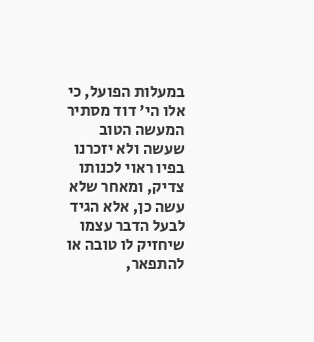במעלות הפועל, כי אלו הי' דוד מסתיר המעשה הטוב שעשה ולא יזכרנו בפיו ראוי לכנותו צדיק, ומאחר שלא עשה כן, אלא הגיד לבעל הדבר עצמו שיחזיק לו טובה או להתפאר,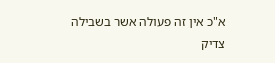א"כ אין זה פעולה אשר בשבילה צדיק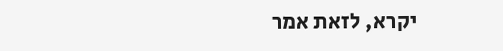יקרא, לזאת אמר